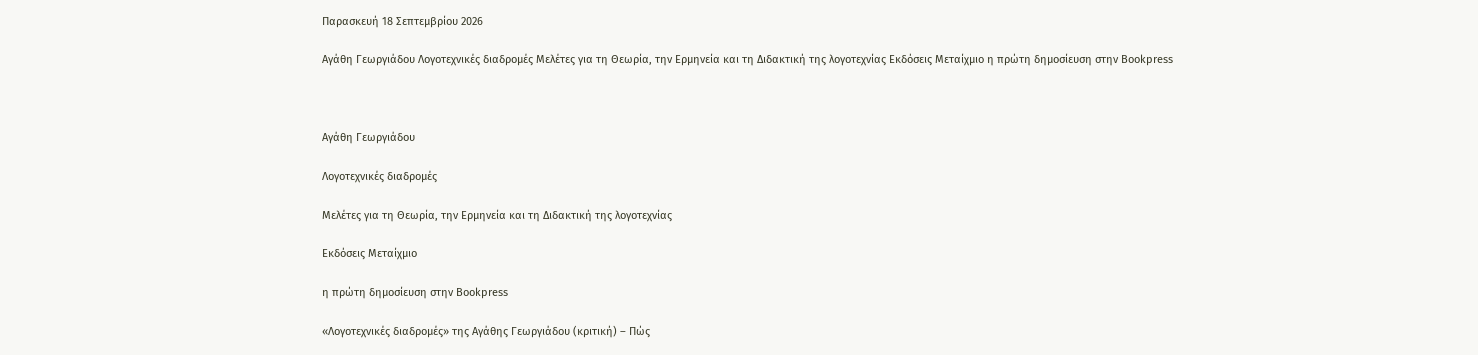Παρασκευή 18 Σεπτεμβρίου 2026

Αγάθη Γεωργιάδου Λογοτεχνικές διαδρομές Μελέτες για τη Θεωρία, την Ερμηνεία και τη Διδακτική της λογοτεχνίας Εκδόσεις Μεταίχμιο η πρώτη δημοσίευση στην Bookpress



Αγάθη Γεωργιάδου

Λογοτεχνικές διαδρομές

Μελέτες για τη Θεωρία, την Ερμηνεία και τη Διδακτική της λογοτεχνίας

Εκδόσεις Μεταίχμιο

η πρώτη δημοσίευση στην Bookpress

«Λογοτεχνικές διαδρομές» της Αγάθης Γεωργιάδου (κριτική) – Πώς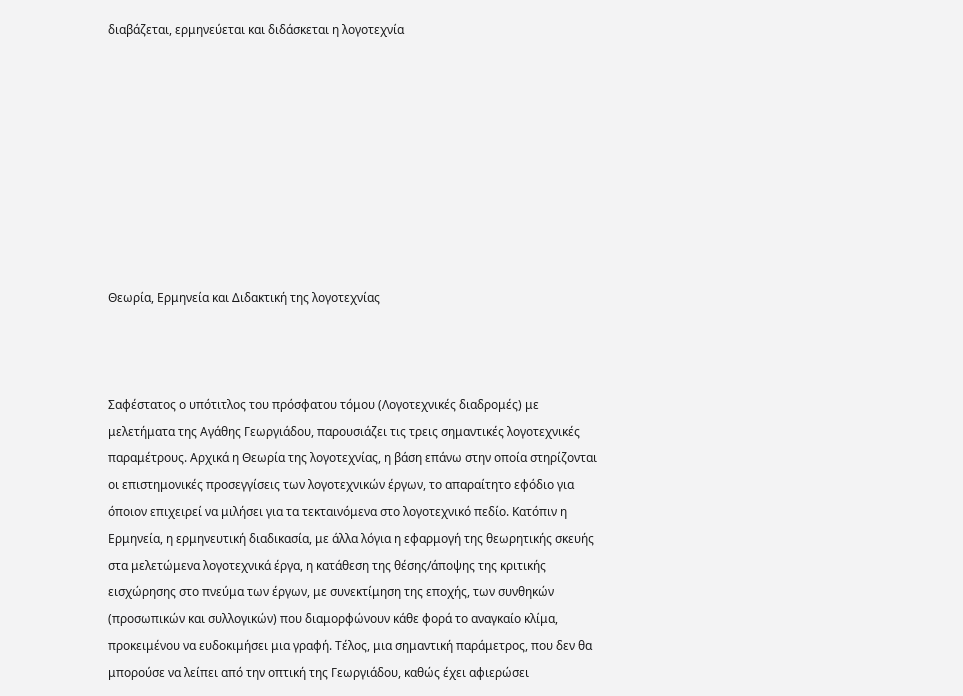διαβάζεται, ερμηνεύεται και διδάσκεται η λογοτεχνία









Θεωρία, Ερμηνεία και Διδακτική της λογοτεχνίας



Σαφέστατος ο υπότιτλος του πρόσφατου τόμου (Λογοτεχνικές διαδρομές) με μελετήματα της Αγάθης Γεωργιάδου, παρουσιάζει τις τρεις σημαντικές λογοτεχνικές παραμέτρους. Αρχικά η Θεωρία της λογοτεχνίας, η βάση επάνω στην οποία στηρίζονται οι επιστημονικές προσεγγίσεις των λογοτεχνικών έργων, το απαραίτητο εφόδιο για όποιον επιχειρεί να μιλήσει για τα τεκταινόμενα στο λογοτεχνικό πεδίο. Κατόπιν η Ερμηνεία, η ερμηνευτική διαδικασία, με άλλα λόγια η εφαρμογή της θεωρητικής σκευής στα μελετώμενα λογοτεχνικά έργα, η κατάθεση της θέσης/άποψης της κριτικής εισχώρησης στο πνεύμα των έργων, με συνεκτίμηση της εποχής, των συνθηκών (προσωπικών και συλλογικών) που διαμορφώνουν κάθε φορά το αναγκαίο κλίμα, προκειμένου να ευδοκιμήσει μια γραφή. Τέλος, μια σημαντική παράμετρος, που δεν θα μπορούσε να λείπει από την οπτική της Γεωργιάδου, καθώς έχει αφιερώσει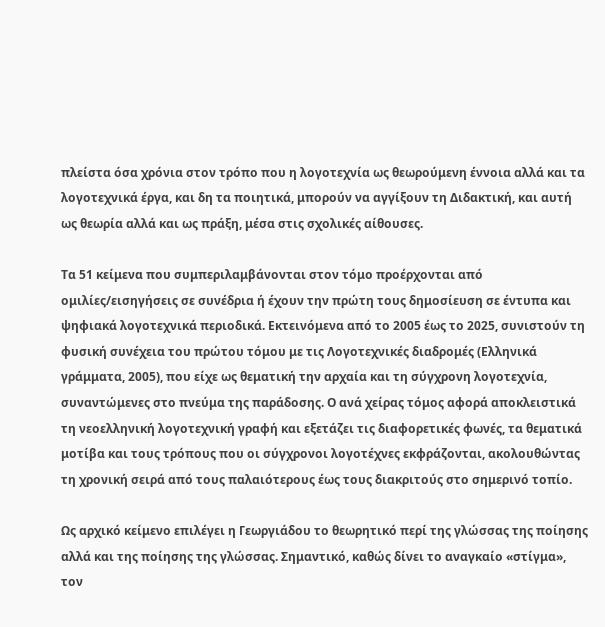πλείστα όσα χρόνια στον τρόπο που η λογοτεχνία ως θεωρούμενη έννοια αλλά και τα λογοτεχνικά έργα, και δη τα ποιητικά, μπορούν να αγγίξουν τη Διδακτική, και αυτή ως θεωρία αλλά και ως πράξη, μέσα στις σχολικές αίθουσες.

Τα 51 κείμενα που συμπεριλαμβάνονται στον τόμο προέρχονται από ομιλίες/εισηγήσεις σε συνέδρια ή έχουν την πρώτη τους δημοσίευση σε έντυπα και ψηφιακά λογοτεχνικά περιοδικά. Εκτεινόμενα από το 2005 έως το 2025, συνιστούν τη φυσική συνέχεια του πρώτου τόμου με τις Λογοτεχνικές διαδρομές (Ελληνικά γράμματα, 2005), που είχε ως θεματική την αρχαία και τη σύγχρονη λογοτεχνία, συναντώμενες στο πνεύμα της παράδοσης. Ο ανά χείρας τόμος αφορά αποκλειστικά τη νεοελληνική λογοτεχνική γραφή και εξετάζει τις διαφορετικές φωνές, τα θεματικά μοτίβα και τους τρόπους που οι σύγχρονοι λογοτέχνες εκφράζονται, ακολουθώντας τη χρονική σειρά από τους παλαιότερους έως τους διακριτούς στο σημερινό τοπίο.

Ως αρχικό κείμενο επιλέγει η Γεωργιάδου το θεωρητικό περί της γλώσσας της ποίησης αλλά και της ποίησης της γλώσσας. Σημαντικό, καθώς δίνει το αναγκαίο «στίγμα», τον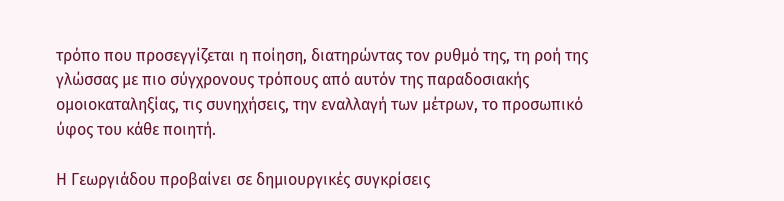τρόπο που προσεγγίζεται η ποίηση, διατηρώντας τον ρυθμό της, τη ροή της γλώσσας με πιο σύγχρονους τρόπους από αυτόν της παραδοσιακής ομοιοκαταληξίας, τις συνηχήσεις, την εναλλαγή των μέτρων, το προσωπικό ύφος του κάθε ποιητή.

Η Γεωργιάδου προβαίνει σε δημιουργικές συγκρίσεις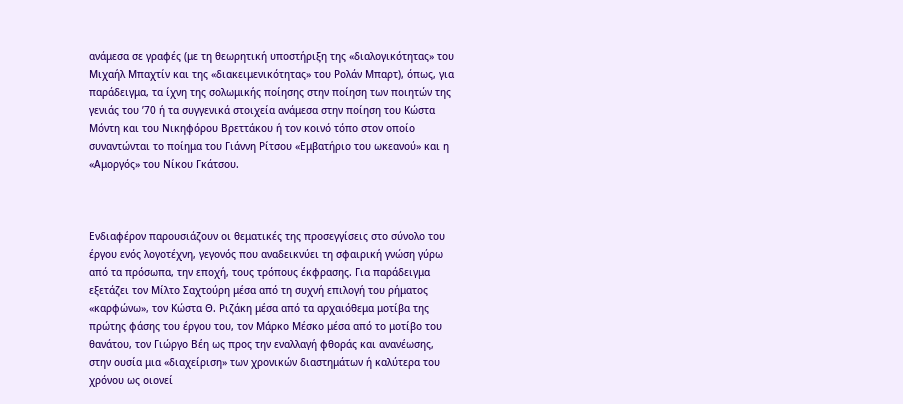ανάμεσα σε γραφές (με τη θεωρητική υποστήριξη της «διαλογικότητας» του Μιχαήλ Μπαχτίν και της «διακειμενικότητας» του Ρολάν Μπαρτ), όπως, για παράδειγμα, τα ίχνη της σολωμικής ποίησης στην ποίηση των ποιητών της γενιάς του ’70 ή τα συγγενικά στοιχεία ανάμεσα στην ποίηση του Κώστα Μόντη και του Νικηφόρου Βρεττάκου ή τον κοινό τόπο στον οποίο συναντώνται το ποίημα του Γιάννη Ρίτσου «Εμβατήριο του ωκεανού» και η «Αμοργός» του Νίκου Γκάτσου.



Ενδιαφέρον παρουσιάζουν οι θεματικές της προσεγγίσεις στο σύνολο του έργου ενός λογοτέχνη, γεγονός που αναδεικνύει τη σφαιρική γνώση γύρω από τα πρόσωπα, την εποχή, τους τρόπους έκφρασης. Για παράδειγμα εξετάζει τον Μίλτο Σαχτούρη μέσα από τη συχνή επιλογή του ρήματος «καρφώνω», τον Κώστα Θ. Ριζάκη μέσα από τα αρχαιόθεμα μοτίβα της πρώτης φάσης του έργου του, τον Μάρκο Μέσκο μέσα από το μοτίβο του θανάτου, τον Γιώργο Βέη ως προς την εναλλαγή φθοράς και ανανέωσης, στην ουσία μια «διαχείριση» των χρονικών διαστημάτων ή καλύτερα του χρόνου ως οιονεί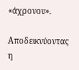«άχρονου».

Αποδεικνύοντας η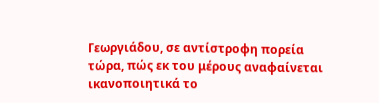Γεωργιάδου, σε αντίστροφη πορεία τώρα, πώς εκ του μέρους αναφαίνεται ικανοποιητικά το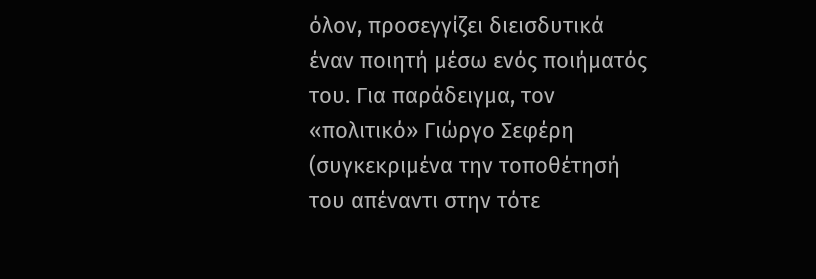όλον, προσεγγίζει διεισδυτικά έναν ποιητή μέσω ενός ποιήματός του. Για παράδειγμα, τον «πολιτικό» Γιώργο Σεφέρη (συγκεκριμένα την τοποθέτησή του απέναντι στην τότε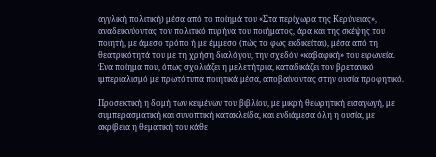αγγλική πολιτική) μέσα από το ποίημά του «Στα περίχωρα της Κερύνειας», αναδεικνύοντας τον πολιτικό πυρήνα του ποιήματος, άρα και της σκέψης του ποιητή, με άμεσο τρόπο ή με έμμεσο (πώς το φως εκδικείται), μέσα από τη θεατρικότητά του με τη χρήση διαλόγου, την σχεδόν «καβαφική» του ειρωνεία. Ένα ποίημα που, όπως σχολιάζει η μελετήτρια, καταδικάζει τον βρετανικό ιμπεριαλισμό με πρωτότυπα ποιητικά μέσα, αποβαίνοντας στην ουσία προφητικό.

Προσεκτική η δομή των κειμένων του βιβλίου, με μικρή θεωρητική εισαγωγή, με συμπερασματική και συνοπτική κατακλείδα, και ενδιάμεσα όλη η ουσία, με ακρίβεια η θεματική του κάθε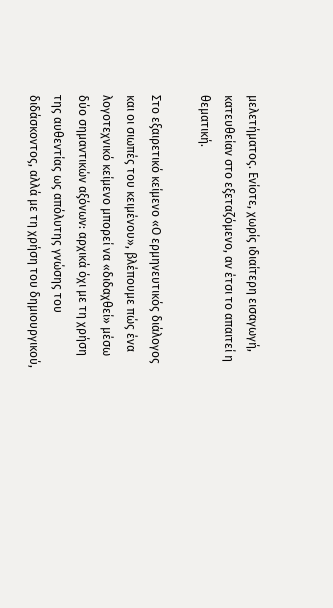μελετήματος. Ενίοτε, χωρίς ιδιαίτερη εισαγωγή, κατευθείαν στο εξεταζόμενο, αν έτσι το απαιτεί η θεματική.

Στο εξαιρετικό κείμενο «Ο ερμηνευτικός διάλογος και οι σιωπές του κειμένου», βλέπουμε πώς ένα λογοτεχνικό κείμενο μπορεί να «διδαχθεί» μέσω δύο σημαντικών αξόνων: αρχικά όχι με τη χρήση της αυθεντίας ως απόλυτης γνώσης του διδάσκοντος, αλλά με τη χρήση του δημιουργικού,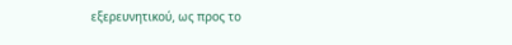εξερευνητικού, ως προς το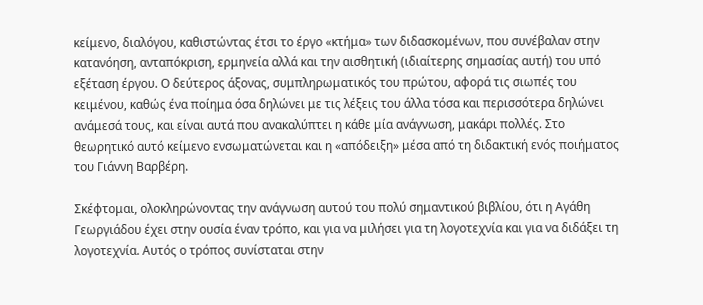κείμενο, διαλόγου, καθιστώντας έτσι το έργο «κτήμα» των διδασκομένων, που συνέβαλαν στην κατανόηση, ανταπόκριση, ερμηνεία αλλά και την αισθητική (ιδιαίτερης σημασίας αυτή) του υπό εξέταση έργου. Ο δεύτερος άξονας, συμπληρωματικός του πρώτου, αφορά τις σιωπές του κειμένου, καθώς ένα ποίημα όσα δηλώνει με τις λέξεις του άλλα τόσα και περισσότερα δηλώνει ανάμεσά τους, και είναι αυτά που ανακαλύπτει η κάθε μία ανάγνωση, μακάρι πολλές. Στο θεωρητικό αυτό κείμενο ενσωματώνεται και η «απόδειξη» μέσα από τη διδακτική ενός ποιήματος του Γιάννη Βαρβέρη.

Σκέφτομαι, ολοκληρώνοντας την ανάγνωση αυτού του πολύ σημαντικού βιβλίου, ότι η Αγάθη Γεωργιάδου έχει στην ουσία έναν τρόπο, και για να μιλήσει για τη λογοτεχνία και για να διδάξει τη λογοτεχνία. Αυτός ο τρόπος συνίσταται στην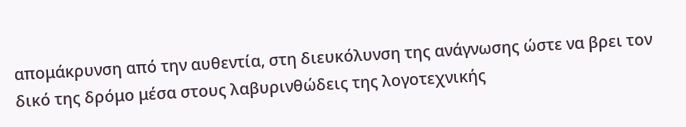απομάκρυνση από την αυθεντία, στη διευκόλυνση της ανάγνωσης ώστε να βρει τον δικό της δρόμο μέσα στους λαβυρινθώδεις της λογοτεχνικής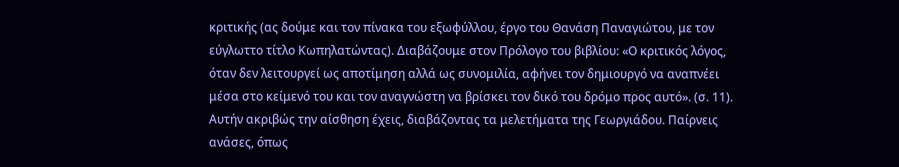κριτικής (ας δούμε και τον πίνακα του εξωφύλλου, έργο του Θανάση Παναγιώτου, με τον εύγλωττο τίτλο Κωπηλατώντας). Διαβάζουμε στον Πρόλογο του βιβλίου: «Ο κριτικός λόγος, όταν δεν λειτουργεί ως αποτίμηση αλλά ως συνομιλία, αφήνει τον δημιουργό να αναπνέει μέσα στο κείμενό του και τον αναγνώστη να βρίσκει τον δικό του δρόμο προς αυτό». (σ. 11). Αυτήν ακριβώς την αίσθηση έχεις, διαβάζοντας τα μελετήματα της Γεωργιάδου. Παίρνεις ανάσες, όπως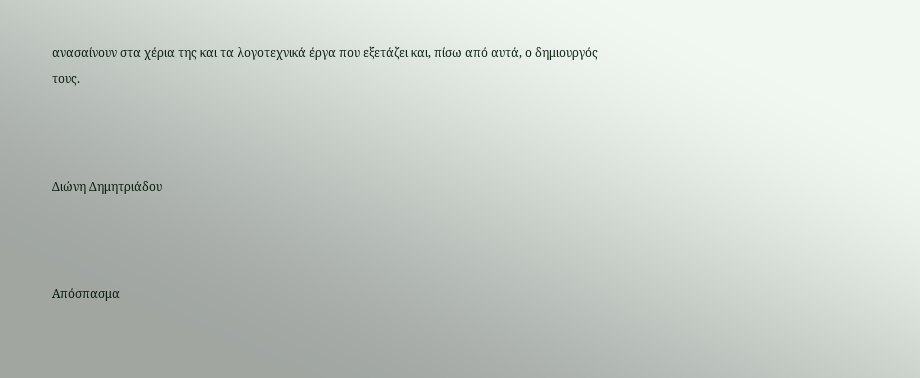ανασαίνουν στα χέρια της και τα λογοτεχνικά έργα που εξετάζει και, πίσω από αυτά, ο δημιουργός τους.



Διώνη Δημητριάδου



Απόσπασμα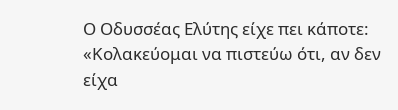Ο Οδυσσέας Ελύτης είχε πει κάποτε: «Κολακεύομαι να πιστεύω ότι, αν δεν είχα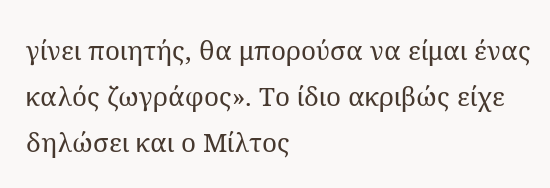γίνει ποιητής, θα μπορούσα να είμαι ένας καλός ζωγράφος». Το ίδιο ακριβώς είχε δηλώσει και ο Μίλτος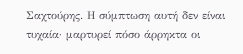Σαχτούρης. Η σύμπτωση αυτή δεν είναι τυχαία· μαρτυρεί πόσο άρρηκτα οι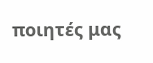ποιητές μας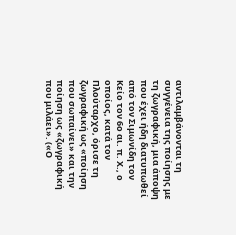αντιλαμβάνονται τη συγγένεια της ποίησης με τη ζωγραφική, μια άποψη που έχει ήδη διατυπωθεί από τον Σιμωνίδη τον Κείο τον 6ο αι. π. Χ., ο οποίος, κατά τον Πλούταρχο, όρισε τη ζωγραφική ως «ποίηση που σωπαίνει» και την ποίηση ως «ζωγραφική που μιλάει». («Ο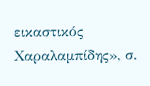εικαστικός Χαραλαμπίδης», σ.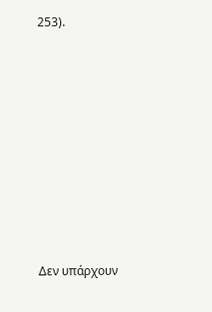253).











Δεν υπάρχουν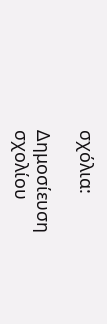σχόλια:

Δημοσίευση σχολίου